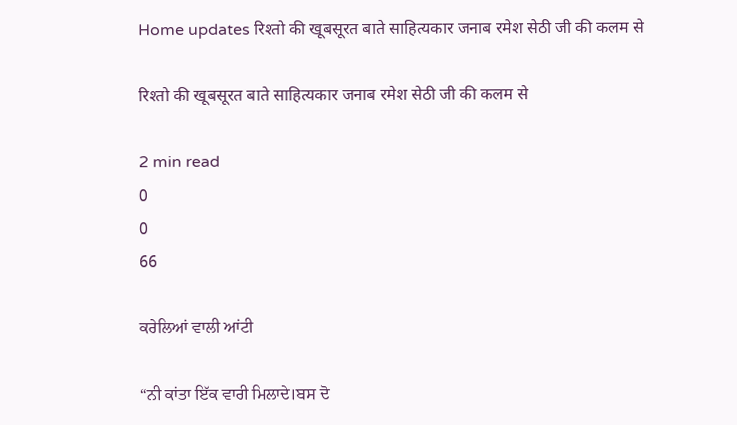Home updates रिश्तो की खूबसूरत बाते साहित्यकार जनाब रमेश सेठी जी की कलम से

रिश्तो की खूबसूरत बाते साहित्यकार जनाब रमेश सेठी जी की कलम से

2 min read
0
0
66

ਕਰੇਲਿਆਂ ਵਾਲੀ ਆਂਟੀ

“ਨੀ ਕਾਂਤਾ ਇੱਕ ਵਾਰੀ ਮਿਲਾਦੇ।ਬਸ ਦੋ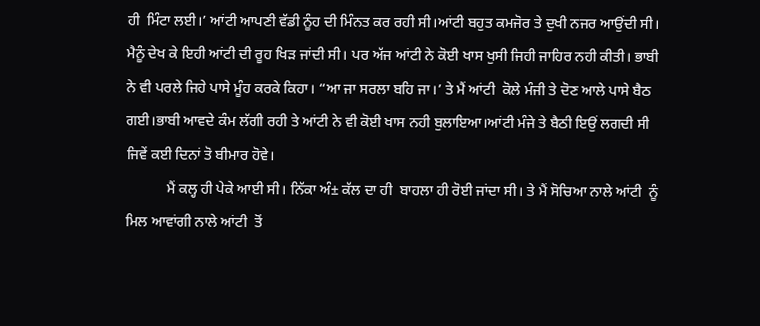ਹੀ  ਮਿੰਟਾ ਲਈ।’ ਆਂਟੀ ਆਪਣੀ ਵੱਡੀ ਨੂੰਹ ਦੀ ਮਿੰਨਤ ਕਰ ਰਹੀ ਸੀ।ਆਂਟੀ ਬਹੁਤ ਕਮਜੋਰ ਤੇ ਦੁਖੀ ਨਜਰ ਆਉਂਦੀ ਸੀ। ਮੈਨੂੰ ਦੇਖ ਕੇ ਇਹੀ ਆਂਟੀ ਦੀ ਰੂਹ ਖਿੜ ਜਾਂਦੀ ਸੀ। ਪਰ ਅੱਜ ਆਂਟੀ ਨੇ ਕੋਈ ਖਾਸ ਖੁਸੀ ਜਿਹੀ ਜਾਹਿਰ ਨਹੀ ਕੀਤੀ। ਭਾਬੀ ਨੇ ਵੀ ਪਰਲੇ ਜਿਹੇ ਪਾਸੇ ਮੂੰਹ ਕਰਕੇ ਕਿਹਾ। “ਆ ਜਾ ਸਰਲਾ ਬਹਿ ਜਾ।’ ਤੇ ਮੈਂ ਆਂਟੀ  ਕੋਲੇ ਮੰਜੀ ਤੇ ਦੋਣ ਆਲੇ ਪਾਸੇ ਬੈਠ ਗਈ।ਭਾਬੀ ਆਵਦੇ ਕੰਮ ਲੱਗੀ ਰਹੀ ਤੇ ਆਂਟੀ ਨੇ ਵੀ ਕੋਈ ਖਾਸ ਨਹੀ ਬੁਲਾਇਆ।ਆਂਟੀ ਮੰਜੇ ਤੇ ਬੈਠੀ ਇਉਂ ਲਗਦੀ ਸੀ ਜਿਵੇਂ ਕਈ ਦਿਨਾਂ ਤੋ ਬੀਮਾਰ ਹੋਵੇ।
           ਮੈਂ ਕਲ੍ਹ ਹੀ ਪੇਕੇ ਆਈ ਸੀ। ਨਿੱਕਾ ਅੰ± ਕੱਲ ਦਾ ਹੀ  ਬਾਹਲਾ ਹੀ ਰੋਈ ਜਾਂਦਾ ਸੀ। ਤੇ ਮੈਂ ਸੋਚਿਆ ਨਾਲੇ ਆਂਟੀ  ਨੂੰ ਮਿਲ ਆਵਾਂਗੀ ਨਾਲੇ ਆਂਟੀ  ਤੋਂ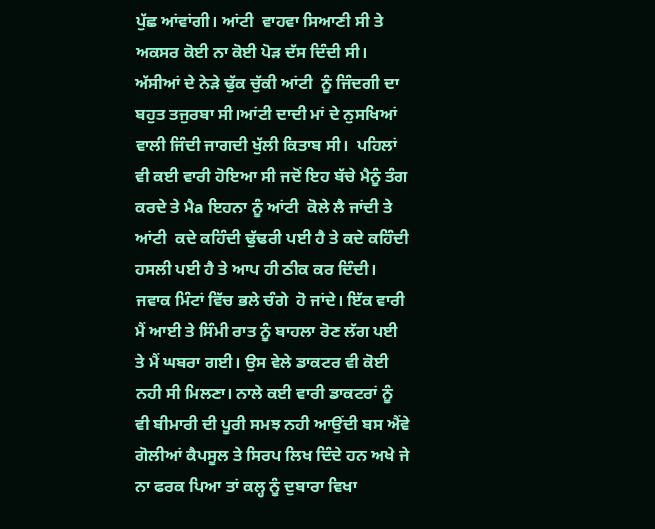ਪੁੱਛ ਆਂਵਾਂਗੀ। ਆਂਟੀ  ਵਾਹਵਾ ਸਿਆਣੀ ਸੀ ਤੇ ਅਕਸਰ ਕੋਈ ਨਾ ਕੋਈ ਪੋੜ ਦੱਸ ਦਿੰਦੀ ਸੀ। ਅੱਸੀਆਂ ਦੇ ਨੇੜੇ ਢੁੱਕ ਚੁੱਕੀ ਆਂਟੀ  ਨੂੰ ਜਿੰਦਗੀ ਦਾ ਬਹੁਤ ਤਜੁਰਬਾ ਸੀ।ਆਂਟੀ ਦਾਦੀ ਮਾਂ ਦੇ ਨੁਸਖਿਆਂ ਵਾਲੀ ਜਿੰਦੀ ਜਾਗਦੀ ਖੁੱਲੀ ਕਿਤਾਬ ਸੀ।  ਪਹਿਲਾਂ ਵੀ ਕਈ ਵਾਰੀ ਹੋਇਆ ਸੀ ਜਦੋਂ ਇਹ ਬੱਚੇ ਮੈਨੂੰ ਤੰਗ ਕਰਦੇ ਤੇ ਮੈa ਇਹਨਾ ਨੂੰ ਆਂਟੀ  ਕੋਲੇ ਲੈ ਜਾਂਦੀ ਤੇ ਆਂਟੀ  ਕਦੇ ਕਹਿੰਦੀ ਢੁੱਢਰੀ ਪਈ ਹੈ ਤੇ ਕਦੇ ਕਹਿੰਦੀ  ਹਸਲੀ ਪਈ ਹੈ ਤੇ ਆਪ ਹੀ ਠੀਕ ਕਰ ਦਿੰਦੀ। ਜਵਾਕ ਮਿੰਟਾਂ ਵਿੱਚ ਭਲੇ ਚੰਗੇ  ਹੋ ਜਾਂਦੇ। ਇੱਕ ਵਾਰੀ ਮੈਂ ਆਈ ਤੇ ਸਿੰਮੀ ਰਾਤ ਨੂੰ ਬਾਹਲਾ ਰੋਣ ਲੱਗ ਪਈ ਤੇ ਮੈਂ ਘਬਰਾ ਗਈ। ਉਸ ਵੇਲੇ ਡਾਕਟਰ ਵੀ ਕੋਈ ਨਹੀ ਸੀ ਮਿਲਣਾ। ਨਾਲੇ ਕਈ ਵਾਰੀ ਡਾਕਟਰਾਂ ਨੂੰ ਵੀ ਬੀਮਾਰੀ ਦੀ ਪੂਰੀ ਸਮਝ ਨਹੀ ਆਉਂਦੀ ਬਸ ਐਂਵੇ ਗੋਲੀਆਂ ਕੈਪਸੂਲ ਤੇ ਸਿਰਪ ਲਿਖ ਦਿੰਦੇ ਹਨ ਅਖੇ ਜੇ ਨਾ ਫਰਕ ਪਿਆ ਤਾਂ ਕਲ੍ਹ ਨੂੰ ਦੁਬਾਰਾ ਵਿਖਾ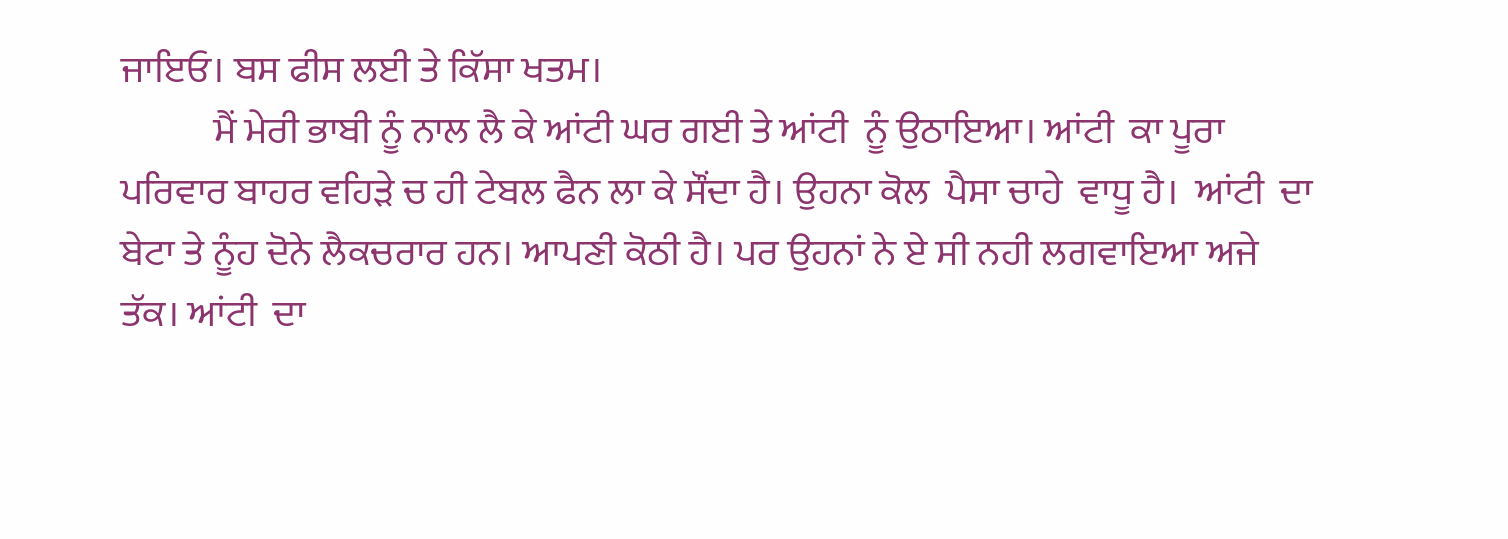ਜਾਇਓ। ਬਸ ਫੀਸ ਲਈ ਤੇ ਕਿੱਸਾ ਖਤਮ।
            ਮੈਂ ਮੇਰੀ ਭਾਬੀ ਨੂੰ ਨਾਲ ਲੈ ਕੇ ਆਂਟੀ ਘਰ ਗਈ ਤੇ ਆਂਟੀ  ਨੂੰ ਉਠਾਇਆ। ਆਂਟੀ  ਕਾ ਪੂਰਾ  ਪਰਿਵਾਰ ਬਾਹਰ ਵਹਿੜੇ ਚ ਹੀ ਟੇਬਲ ਫੈਨ ਲਾ ਕੇ ਸੌਂਦਾ ਹੈ। ਉਹਨਾ ਕੋਲ  ਪੈਸਾ ਚਾਹੇ  ਵਾਧੂ ਹੈ।  ਆਂਟੀ  ਦਾ ਬੇਟਾ ਤੇ ਨੂੰਹ ਦੋਨੇ ਲੈਕਚਰਾਰ ਹਨ। ਆਪਣੀ ਕੋਠੀ ਹੈ। ਪਰ ਉਹਨਾਂ ਨੇ ਏ ਸੀ ਨਹੀ ਲਗਵਾਇਆ ਅਜੇ ਤੱਕ। ਆਂਟੀ  ਦਾ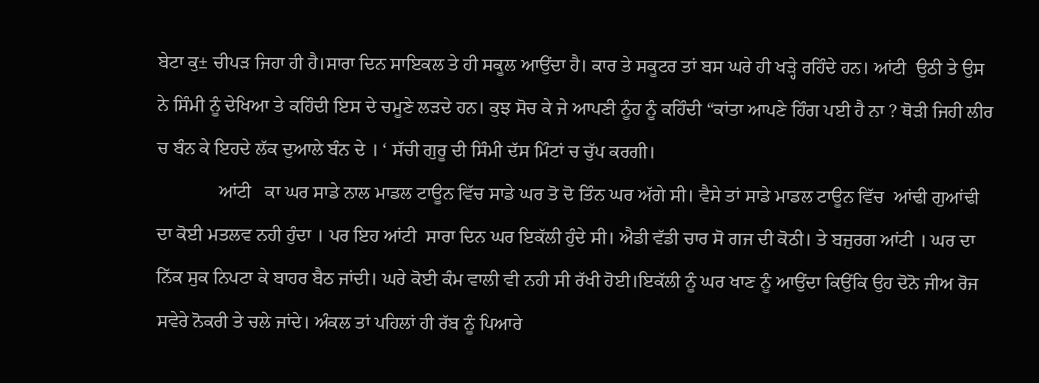ਬੇਟਾ ਕੁ± ਚੀਪੜ ਜਿਹਾ ਹੀ ਹੈ।ਸਾਰਾ ਦਿਨ ਸਾਇਕਲ ਤੇ ਹੀ ਸਕੂਲ ਆਉਂਦਾ ਹੈ। ਕਾਰ ਤੇ ਸਕੂਟਰ ਤਾਂ ਬਸ ਘਰੇ ਹੀ ਖੜ੍ਹੇ ਰਹਿੰਦੇ ਹਨ। ਆਂਟੀ  ਉਠੀ ਤੇ ਉਸ ਨੇ ਸਿੰਮੀ ਨੂੰ ਦੇਖਿਆ ਤੇ ਕਹਿੰਦੀ ਇਸ ਦੇ ਚਮੂਣੇ ਲੜਦੇ ਹਨ। ਕੁਝ ਸੋਚ ਕੇ ਜੇ ਆਪਣੀ ਨੂੰਹ ਨੂੰ ਕਹਿੰਦੀ “ਕਾਂਤਾ ਆਪਣੇ ਹਿੰਗ ਪਈ ਹੈ ਨਾ ? ਥੋੜੀ ਜਿਹੀ ਲੀਰ ਚ ਬੰਨ ਕੇ ਇਹਦੇ ਲੱਕ ਦੁਆਲੇ ਬੰਨ ਦੇ । ‘ ਸੱਚੀ ਗੁਰੂ ਦੀ ਸਿੰਮੀ ਦੱਸ ਮਿੰਟਾਂ ਚ ਚੁੱਪ ਕਰਗੀ।
             ਆਂਟੀ   ਕਾ ਘਰ ਸਾਡੇ ਨਾਲ ਮਾਡਲ ਟਾਊਨ ਵਿੱਚ ਸਾਡੇ ਘਰ ਤੋ ਦੋ ਤਿੰਨ ਘਰ ਅੱਗੇ ਸੀ। ਵੈਸੇ ਤਾਂ ਸਾਡੇ ਮਾਡਲ ਟਾਊਨ ਵਿੱਚ  ਆਂਢੀ ਗੁਆਂਢੀ ਦਾ ਕੋਈ ਮਤਲਵ ਨਹੀ ਹੁੰਦਾ । ਪਰ ਇਹ ਆਂਟੀ  ਸਾਰਾ ਦਿਨ ਘਰ ਇਕੱਲੀ ਹੁੰਦੇ ਸੀ। ਐਡੀ ਵੱਡੀ ਚਾਰ ਸੋ ਗਜ ਦੀ ਕੋਠੀ। ਤੇ ਬਜੁਰਗ ਆਂਟੀ । ਘਰ ਦਾ ਨਿੱਕ ਸੁਕ ਨਿਪਟਾ ਕੇ ਬਾਹਰ ਬੈਠ ਜਾਂਦੀ। ਘਰੇ ਕੋਈ ਕੰਮ ਵਾਲੀ ਵੀ ਨਹੀ ਸੀ ਰੱਖੀ ਹੋਈ।ਇਕੱਲੀ ਨੂੰ ਘਰ ਖਾਣ ਨੂੰ ਆਉਂਦਾ ਕਿਉਂਕਿ ਉਹ ਦੋਨੋ ਜੀਅ ਰੋਜ ਸਵੇਰੇ ਨੋਕਰੀ ਤੇ ਚਲੇ ਜਾਂਦੇ। ਅੰਕਲ ਤਾਂ ਪਹਿਲਾਂ ਹੀ ਰੱਬ ਨੂੰ ਪਿਆਰੇ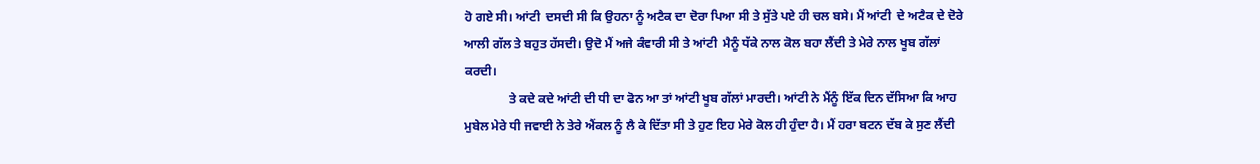ਹੋ ਗਏ ਸੀ। ਆਂਟੀ  ਦਸਦੀ ਸੀ ਕਿ ਉਹਨਾ ਨੂੰ ਅਟੈਕ ਦਾ ਦੋਰਾ ਪਿਆ ਸੀ ਤੇ ਸੁੱਤੇ ਪਏ ਹੀ ਚਲ ਬਸੇ। ਮੈਂ ਆਂਟੀ  ਦੇ ਅਟੈਕ ਦੇ ਦੋਰੇ ਆਲੀ ਗੱਲ ਤੇ ਬਹੁਤ ਹੱਸਦੀ। ਉਦੋ ਮੈਂ ਅਜੇ ਕੰਵਾਰੀ ਸੀ ਤੇ ਆਂਟੀ  ਮੈਨੂੰ ਧੱਕੇ ਨਾਲ ਕੋਲ ਬਹਾ ਲੈਂਦੀ ਤੇ ਮੇਰੇ ਨਾਲ ਖੂਬ ਗੱਲਾਂ ਕਰਦੀ।
              ਤੇ ਕਦੇ ਕਦੇ ਆਂਟੀ ਦੀ ਧੀ ਦਾ ਫੋਨ ਆ ਤਾਂ ਆਂਟੀ ਖੂਬ ਗੱਲਾਂ ਮਾਰਦੀ। ਆਂਟੀ ਨੇ ਮੈਂਨੂੰ ਇੱਕ ਦਿਨ ਦੱਸਿਆ ਕਿ ਆਹ ਮੁਬੇਲ ਮੇਰੇ ਧੀ ਜਵਾਈ ਨੇ ਤੇਰੇ ਐਂਕਲ ਨੂੰ ਲੈ ਕੇ ਦਿੱਤਾ ਸੀ ਤੇ ਹੁਣ ਇਹ ਮੇਰੇ ਕੋਲ ਹੀ ਹੁੰਦਾ ਹੈ। ਮੈਂ ਹਰਾ ਬਟਨ ਦੱਬ ਕੇ ਸੁਣ ਲੈਂਦੀ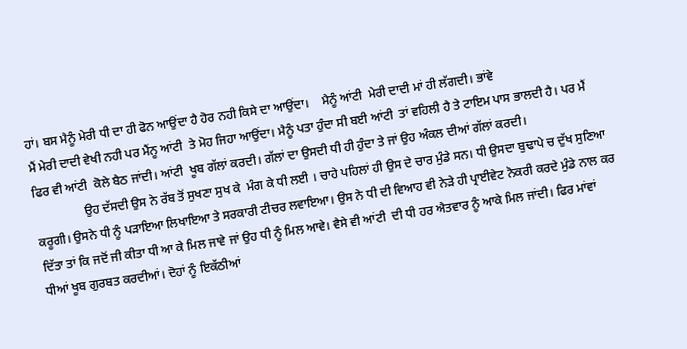ਹਾਂ। ਬਸ ਮੈਨੂੰ ਮੇਰੀ ਧੀ ਦਾ ਹੀ ਫੋਨ ਆਉਂਦਾ ਹੈ ਹੋਰ ਨਹੀ ਕਿਸੇ ਦਾ ਆਉਂਦਾ।    ਮੈਨੂੰ ਆਂਟੀ  ਮੇਰੀ ਦਾਦੀ ਮਾਂ ਹੀ ਲੱਗਦੀ। ਭਾਂਵੇ
ਮੈਂ ਮੇਰੀ ਦਾਦੀ ਵੇਖੀ ਨਹੀ ਪਰ ਮੈਂਨੂ ਆਂਟੀ  ਤੇ ਮੋਹ ਜਿਹਾ ਆਉਂਦਾ। ਮੈਨੂੰ ਪਤਾ ਹੁੰਦਾ ਸੀ ਬਈ ਆਂਟੀ  ਤਾਂ ਵਹਿਲੀ ਹੈ ਤੇ ਟਾਇਮ ਪਾਸ ਭਾਲਦੀ ਹੈ। ਪਰ ਮੈਂ ਫਿਰ ਵੀ ਆਂਟੀ  ਕੋਲੇ ਬੈਠ ਜਾਂਦੀ। ਆਂਟੀ  ਖੂਬ ਗੱਲਾਂ ਕਰਦੀ। ਗੱਲਾਂ ਦਾ ਉਸਦੀ ਧੀ ਹੀ ਹੁੰਦਾ ਤੇ ਜਾਂ ਉਹ ਅੰਕਲ ਦੀਆਂ ਗੱਲਾਂ ਕਰਦੀ।
                ਉਹ ਦੱਸਦੀ ਉਸ ਨੇ ਰੱਬ ਤੋਂ ਸੁਖਣਾ ਸੁਖ ਕੇ  ਮੰਗ ਕੇ ਧੀ ਲਈ । ਚਾਹੇ ਪਹਿਲਾਂ ਹੀ ਉਸ ਦੇ ਚਾਰ ਮੁੰਡੇ ਸਨ। ਧੀ ਉਸਦਾ ਬੁਢਾਪੇ ਚ ਦੁੱਖ ਸੁਣਿਆ ਕਰੂਗੀ। ਉਸਨੇ ਧੀ ਨੂੰ ਪੜਾਇਆ ਲਿਖਾਇਆ ਤੇ ਸਰਕਾਰੀ ਟੀਚਰ ਲਵਾਇਆ। ਉਸ ਨੇ ਧੀ ਦੀ ਵਿਆਹ ਵੀ ਨੇੜੇ ਹੀ ਪ੍ਰਾਈਵੇਟ ਨੋਕਰੀ ਕਰਦੇ ਮੁੰਡੇ ਨਾਲ ਕਰ ਦਿੱਤਾ ਤਾਂ ਕਿ ਜਦੋਂ ਜੀ ਕੀਤਾ ਧੀ ਆ ਕੇ ਮਿਲ ਜਾਵੇ ਜਾਂ ਉਹ ਧੀ ਨੂੰ ਮਿਲ ਆਵੇ। ਵੈਸੇ ਵੀ ਆਂਟੀ  ਦੀ ਧੀ ਹਰ ਐਤਵਾਰ ਨੂੰ ਆਕੇ ਮਿਲ ਜਾਂਦੀ। ਫਿਰ ਮਾਂਵਾਂ ਧੀਆਂ ਖੂਬ ਗੁਰਬਤ ਕਰਦੀਆਂ। ਦੋਹਾਂ ਨੂੰ ਇਕੱਠੀਆਂ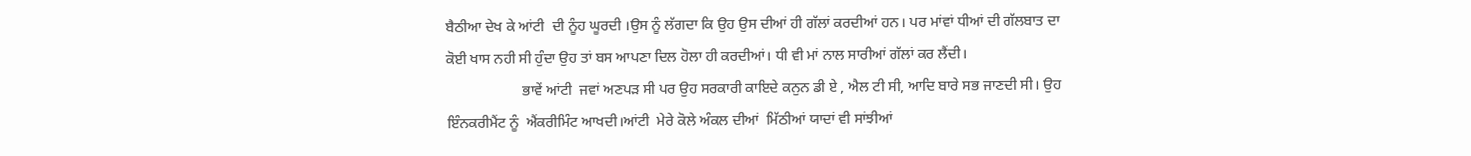ਬੈਠੀਆ ਦੇਖ ਕੇ ਆਂਟੀ  ਦੀ ਨੂੰਹ ਘੂਰਦੀ ।ਉਸ ਨੂੰ ਲੱਗਦਾ ਕਿ ਉਹ ਉਸ ਦੀਆਂ ਹੀ ਗੱਲਾਂ ਕਰਦੀਆਂ ਹਨ। ਪਰ ਮਾਂਵਾਂ ਧੀਆਂ ਦੀ ਗੱਲਬਾਤ ਦਾ ਕੋਈ ਖਾਸ ਨਹੀ ਸੀ ਹੁੰਦਾ ਉਹ ਤਾਂ ਬਸ ਆਪਣਾ ਦਿਲ ਹੋਲਾ ਹੀ ਕਰਦੀਆਂ। ਧੀ ਵੀ ਮਾਂ ਨਾਲ ਸਾਰੀਆਂ ਗੱਲਾਂ ਕਰ ਲੈਂਦੀ।
                     ਭਾਵੇਂ ਆਂਟੀ  ਜਵਾਂ ਅਣਪੜ ਸੀ ਪਰ ਉਹ ਸਰਕਾਰੀ ਕਾਇਦੇ ਕਨੁਨ ਡੀ ਏ , ਐਲ ਟੀ ਸੀ, ਆਦਿ ਬਾਰੇ ਸਭ ਜਾਣਦੀ ਸੀ। ਉਹ ਇੰਨਕਰੀਮੈਂਟ ਨੂੰ  ਐਂਕਰੀਮਿੰਟ ਆਖਦੀ।ਆਂਟੀ  ਮੇਰੇ ਕੋਲੇ ਅੰਕਲ ਦੀਆਂ  ਮਿੱਠੀਆਂ ਯਾਦਾਂ ਵੀ ਸਾਂਝੀਆਂ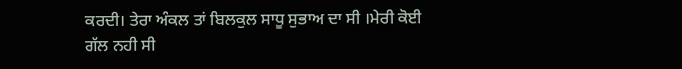ਕਰਦੀ। ਤੇਰਾ ਅੰਕਲ ਤਾਂ ਬਿਲਕੁਲ ਸਾਧੂ ਸੁਭਾਅ ਦਾ ਸੀ ।ਮੇਰੀ ਕੋਈ ਗੱਲ ਨਹੀ ਸੀ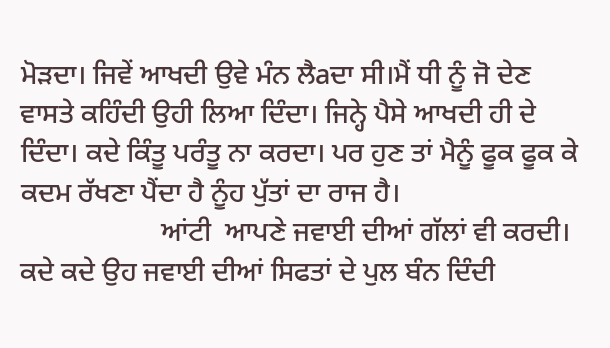ਮੋੜਦਾ। ਜਿਵੇਂ ਆਖਦੀ ਉਵੇ ਮੰਨ ਲੈaਦਾ ਸੀ।ਮੈਂ ਧੀ ਨੂੰ ਜੋ ਦੇਣ ਵਾਸਤੇ ਕਹਿੰਦੀ ਉਹੀ ਲਿਆ ਦਿੰਦਾ। ਜਿਨ੍ਹੇ ਪੈਸੇ ਆਖਦੀ ਹੀ ਦੇ ਦਿੰਦਾ। ਕਦੇ ਕਿੰਤੂ ਪਰੰਤੂ ਨਾ ਕਰਦਾ। ਪਰ ਹੁਣ ਤਾਂ ਮੈਨੂੰ ਫੂਕ ਫੂਕ ਕੇ ਕਦਮ ਰੱਖਣਾ ਪੈਂਦਾ ਹੈ ਨੂੰਹ ਪੁੱਤਾਂ ਦਾ ਰਾਜ ਹੈ।
                    ਆਂਟੀ  ਆਪਣੇ ਜਵਾਈ ਦੀਆਂ ਗੱਲਾਂ ਵੀ ਕਰਦੀ। ਕਦੇ ਕਦੇ ਉਹ ਜਵਾਈ ਦੀਆਂ ਸਿਫਤਾਂ ਦੇ ਪੁਲ ਬੰਨ ਦਿੰਦੀ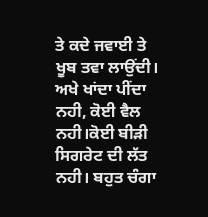ਤੇ ਕਦੇ ਜਵਾਈ ਤੇ ਖੂਬ ਤਵਾ ਲਾਉਂਦੀ। ਅਖੇ ਖਾਂਦਾ ਪੀਂਦਾ ਨਹੀ, ਕੋਈ ਵੈਲ ਨਹੀ।ਕੋਈ ਬੀੜੀ ਸਿਗਰੇਟ ਦੀ ਲੱਤ ਨਹੀ। ਬਹੁਤ ਚੰਗਾ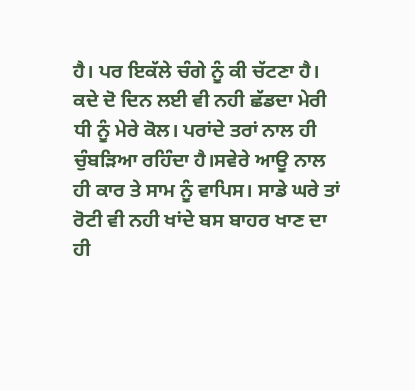ਹੈ। ਪਰ ਇਕੱਲੇ ਚੰਗੇ ਨੂੰ ਕੀ ਚੱਟਣਾ ਹੈ। ਕਦੇ ਦੋ ਦਿਨ ਲਈ ਵੀ ਨਹੀ ਛੱਡਦਾ ਮੇਰੀ ਧੀ ਨੂੰ ਮੇਰੇ ਕੋਲ। ਪਰਾਂਦੇ ਤਰਾਂ ਨਾਲ ਹੀ ਚੁੰਬੜਿਆ ਰਹਿੰਦਾ ਹੈ।ਸਵੇਰੇ ਆਊ ਨਾਲ ਹੀ ਕਾਰ ਤੇ ਸਾਮ ਨੂੰ ਵਾਪਿਸ। ਸਾਡੇ ਘਰੇ ਤਾਂ ਰੋਟੀ ਵੀ ਨਹੀ ਖਾਂਦੇ ਬਸ ਬਾਹਰ ਖਾਣ ਦਾ ਹੀ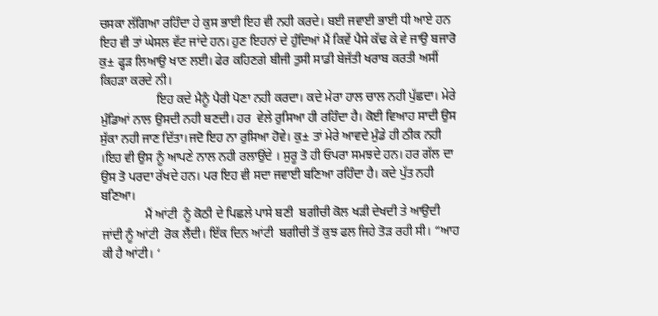ਚਸਕਾ ਲੱਗਿਆ ਰਹਿੰਦਾ ਹੇ ਕੁਸ ਭਾਈ ਇਹ ਵੀ ਨਹੀ ਕਰਦੇ। ਬਈ ਜਵਾਈ ਭਾਈ ਧੀ ਆਏ ਹਨ ਇਹ ਵੀ ਤਾਂ ਘੇਸਲ ਵੱਟ ਜਾਂਦੇ ਹਨ। ਹੁਣ ਇਹਨਾਂ ਦੇ ਹੁੰਦਿਆਂ ਮੈਂ ਕਿਵੇਂ ਪੈਸੇ ਕੱਢ ਕੇ ਵੇ ਜਾਉ ਬਜਾਰੋ ਕੁ± ਫ੍ਹੜ ਲਿਆਉ ਖਾਣ ਲਈ। ਫੇਰ ਕਹਿਣਗੇ ਬੀਜੀ ਤੁਸੀ ਸਾਡੀ ਬੇਜੱਤੀ ਖਰਾਬ ਕਰਤੀ ਅਸੀਂ ਕਿਹੜਾ ਕਰਦੇ ਨੀ।
                  ਇਹ ਕਦੇ ਮੈਨੂੰ ਪੈਰੀ ਪੋਣਾ ਨਹੀ ਕਰਦਾ। ਕਦੇ ਮੇਰਾ ਹਾਲ ਚਾਲ ਨਹੀ ਪੁੱਛਦਾ। ਮੇਰੇ ਮੁੰਡਿਆਂ ਨਾਲ ਉਸਦੀ ਨਹੀ ਬਣਦੀ। ਹਰ  ਵੇਲੇ ਰੁਸਿਆ ਹੀ ਰਹਿੰਦਾ ਹੈ। ਕੋਈ ਵਿਆਹ ਸਾਦੀ ਉਸ ਸੁੱਕਾ ਨਹੀ ਜਾਣ ਦਿੱਤਾ।ਜਦੋ ਇਹ ਨਾ ਰੁਸਿਆ ਹੋਵੇ। ਕੁ± ਤਾਂ ਮੇਰੇ ਆਵਦੇ ਮੁੰਡੇ ਹੀ ਠੀਕ ਨਹੀ ।ਇਹ ਵੀ ਉਸ ਨੂੰ ਆਪਣੇ ਨਾਲ ਨਹੀ ਰਲਾਉਂਦੇ । ਸੁਰੂ ਤੋ ਹੀ ਓਪਰਾ ਸਮਝਦੇ ਹਨ। ਹਰ ਗੱਲ ਦਾ ਉਸ ਤੋ ਪਰਦਾ ਰੱਖਦੇ ਹਨ। ਪਰ ਇਹ ਵੀ ਸਦਾ ਜਵਾਈ ਬਣਿਆ ਰਹਿੰਦਾ ਹੈ। ਕਦੇ ਪੁੱਤ ਨਹੀ ਬਣਿਆ।
              ਮੈਂ ਆਂਟੀ  ਨੂੰ ਕੋਠੀ ਦੇ ਪਿਛਲੇ ਪਾਸੇ ਬਣੀ  ਬਗੀਚੀ ਕੋਲ ਖੜੀ ਦੇਖਦੀ ਤੇ ਆਉਦੀ ਜਾਂਦੀ ਨੂੰ ਆਂਟੀ  ਰੋਕ ਲੈਂਦੀ। ਇੱਕ ਦਿਨ ਆਂਟੀ  ਬਗੀਚੀ ਤੋਂ ਕੁਝ ਫਲ ਜਿਹੇ ਤੋੜ ਰਹੀ ਸੀ। “ਆਹ ਕੀ ਹੈ ਆਂਟੀ। ‘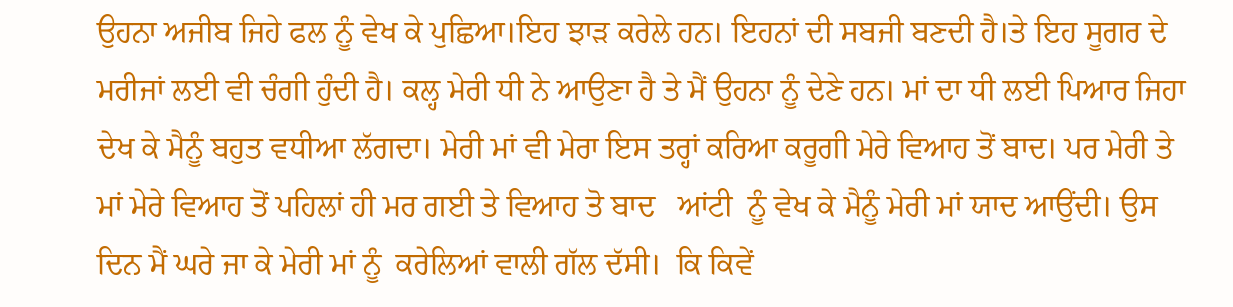ਉਹਨਾ ਅਜੀਬ ਜਿਹੇ ਫਲ ਨੂੰ ਵੇਖ ਕੇ ਪੁਛਿਆ।ਇਹ ਝਾੜ ਕਰੇਲੇ ਹਨ। ਇਹਨਾਂ ਦੀ ਸਬਜੀ ਬਣਦੀ ਹੈ।ਤੇ ਇਹ ਸੂਗਰ ਦੇ ਮਰੀਜਾਂ ਲਈ ਵੀ ਚੰਗੀ ਹੁੰਦੀ ਹੈ। ਕਲ੍ਹ ਮੇਰੀ ਧੀ ਨੇ ਆਉਣਾ ਹੈ ਤੇ ਮੈਂ ਉਹਨਾ ਨੂੰ ਦੇਣੇ ਹਨ। ਮਾਂ ਦਾ ਧੀ ਲਈ ਪਿਆਰ ਜਿਹਾ ਦੇਖ ਕੇ ਮੈਨੂੰ ਬਹੁਤ ਵਧੀਆ ਲੱਗਦਾ। ਮੇਰੀ ਮਾਂ ਵੀ ਮੇਰਾ ਇਸ ਤਰ੍ਹਾਂ ਕਰਿਆ ਕਰੂਗੀ ਮੇਰੇ ਵਿਆਹ ਤੋਂ ਬਾਦ। ਪਰ ਮੇਰੀ ਤੇ ਮਾਂ ਮੇਰੇ ਵਿਆਹ ਤੋਂ ਪਹਿਲਾਂ ਹੀ ਮਰ ਗਈ ਤੇ ਵਿਆਹ ਤੋ ਬਾਦ   ਆਂਟੀ  ਨੂੰ ਵੇਖ ਕੇ ਮੈਨੂੰ ਮੇਰੀ ਮਾਂ ਯਾਦ ਆਉਂਦੀ। ਉਸ ਦਿਨ ਮੈਂ ਘਰੇ ਜਾ ਕੇ ਮੇਰੀ ਮਾਂ ਨੂੰ  ਕਰੇਲਿਆਂ ਵਾਲੀ ਗੱਲ ਦੱਸੀ।  ਕਿ ਕਿਵੇਂ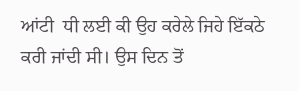ਆਂਟੀ  ਧੀ ਲਈ ਕੀ ਉਹ ਕਰੇਲੇ ਜਿਹੇ ਇੱਕਠੇ ਕਰੀ ਜਾਂਦੀ ਸੀ। ਉਸ ਦਿਨ ਤੋਂ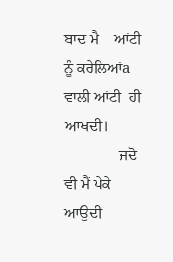ਬਾਦ ਮੈ    ਆਂਟੀ  ਨੂੰ ਕਰੇਲਿਆਂa ਵਾਲੀ ਆਂਟੀ  ਹੀ ਆਖਦੀ।
              ਜਦੋ ਵੀ ਮੈਂ ਪੇਕੇ ਆਉਦੀ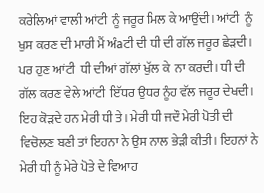ਕਰੇਲਿਆਂ ਵਾਲੀ ਆਂਟੀ  ਨੂੰ ਜਰੂਰ ਮਿਲ ਕੇ ਆਉਂਦੀ। ਆਂਟੀ  ਨੂੰ ਖੁਸ ਕਰਣ ਦੀ ਮਾਰੀ ਮੈਂ ਅੰaਟੀ ਦੀ ਧੀ ਦੀ ਗੱਲ ਜਰੂਰ ਛੇੜਦੀ। ਪਰ ਹੁਣ ਆਂਟੀ  ਧੀ ਦੀਆਂ ਗੱਲਾਂ ਖੁੱਲ ਕੇ  ਨਾ ਕਰਦੀ। ਧੀ ਦੀ ਗੱਲ ਕਰਣ ਵੇਲੇ ਆਂਟੀ  ਇੱਧਰ ਉਧਰ ਨੂੰਹ ਵੱਲ ਜਰੂਰ ਦੇਖਦੀ। ਇਹ ਕੋੜਦੇ ਹਨ ਮੇਰੀ ਧੀ ਤੇ। ਮੇਰੀ ਧੀ ਜਦੌ ਮੇਰੀ ਪੋਤੀ ਦੀ ਵਿਚੋਲਣ ਬਣੀ ਤਾਂ ਇਹਨਾ ਨੇ ਉਸ ਨਾਲ ਭੇੜੀ ਕੀਤੀ। ਇਹਨਾਂ ਨੇ ਮੇਰੀ ਧੀ ਨੂੰ ਮੇਰੇ ਪੋਤੇ ਦੇ ਵਿਆਹ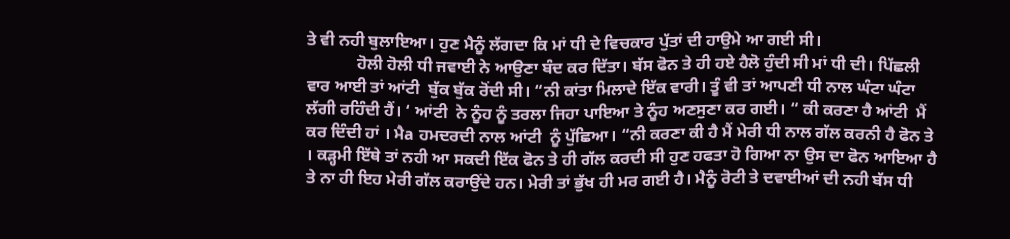ਤੇ ਵੀ ਨਹੀ ਬੁਲਾਇਆ। ਹੁਣ ਮੈਨੂੰ ਲੱਗਦਾ ਕਿ ਮਾਂ ਧੀ ਦੇ ਵਿਚਕਾਰ ਪੁੱਤਾਂ ਦੀ ਹਾਉਮੇ ਆ ਗਈ ਸੀ।
            ਹੋਲੀ ਹੋਲੀ ਧੀ ਜਵਾਈ ਨੇ ਆਉਣਾ ਬੰਦ ਕਰ ਦਿੱਤਾ। ਬੱਸ ਫੋਨ ਤੇ ਹੀ ਹਏ ਹੈਲੋ ਹੁੰਦੀ ਸੀ ਮਾਂ ਧੀ ਦੀ। ਪਿੱਛਲੀ ਵਾਰ ਆਈ ਤਾਂ ਆਂਟੀ  ਬੁੱਕ ਬੁੱਕ ਰੋਂਦੀ ਸੀ। “ਨੀ ਕਾਂਤਾ ਮਿਲਾਦੇ ਇੱਕ ਵਾਰੀ। ਤੂੰ ਵੀ ਤਾਂ ਆਪਣੀ ਧੀ ਨਾਲ ਘੰਟਾ ਘੰਟਾ ਲੱਗੀ ਰਹਿੰਦੀ ਹੈਂ। ‘ ਆਂਟੀ  ਨੇ ਨੂੰਹ ਨੂੰ ਤਰਲਾ ਜਿਹਾ ਪਾਇਆ ਤੇ ਨੂੰਹ ਅਣਸੁਣਾ ਕਰ ਗਈ। “ ਕੀ ਕਰਣਾ ਹੈ ਆਂਟੀ  ਮੈਂ ਕਰ ਦਿੰਦੀ ਹਾਂ । ਮੈa ਹਮਦਰਦੀ ਨਾਲ ਆਂਟੀ  ਨੂੰ ਪੁੱਛਿਆ। “ਨੀ ਕਰਣਾ ਕੀ ਹੈ ਮੈਂ ਮੇਰੀ ਧੀ ਨਾਲ ਗੱਲ ਕਰਨੀ ਹੈ ਫੋਨ ਤੇ । ਕੜ੍ਹਮੀ ਇੱਥੇ ਤਾਂ ਨਹੀ ਆ ਸਕਦੀ ਇੱਕ ਫੋਨ ਤੇ ਹੀ ਗੱਲ ਕਰਦੀ ਸੀ ਹੁਣ ਹਫਤਾ ਹੋ ਗਿਆ ਨਾ ਉਸ ਦਾ ਫੋਨ ਆਇਆ ਹੈ ਤੇ ਨਾ ਹੀ ਇਹ ਮੇਰੀ ਗੱਲ ਕਰਾਉਂਦੇ ਹਨ। ਮੇਰੀ ਤਾਂ ਭੁੱਖ ਹੀ ਮਰ ਗਈ ਹੈ। ਮੈਨੂੰ ਰੋਟੀ ਤੇ ਦਵਾਈਆਂ ਦੀ ਨਹੀ ਬੱਸ ਧੀ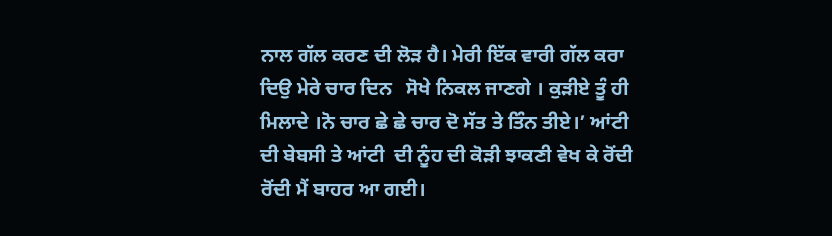ਨਾਲ ਗੱਲ ਕਰਣ ਦੀ ਲੋੜ ਹੈ। ਮੇਰੀ ਇੱਕ ਵਾਰੀ ਗੱਲ ਕਰਾ ਦਿਉ ਮੇਰੇ ਚਾਰ ਦਿਨ   ਸੋਖੇ ਨਿਕਲ ਜਾਣਗੇ । ਕੁੜੀਏ ਤੂੰ ਹੀ ਮਿਲਾਦੇ ।ਨੋ ਚਾਰ ਛੇ ਛੇ ਚਾਰ ਦੋ ਸੱਤ ਤੇ ਤਿੰਨ ਤੀਏ।’ ਆਂਟੀ  ਦੀ ਬੇਬਸੀ ਤੇ ਆਂਟੀ  ਦੀ ਨੂੰਹ ਦੀ ਕੋੜੀ ਝਾਕਣੀ ਵੇਖ ਕੇ ਰੋਂਦੀ ਰੋਂਦੀ ਮੈਂ ਬਾਹਰ ਆ ਗਈ।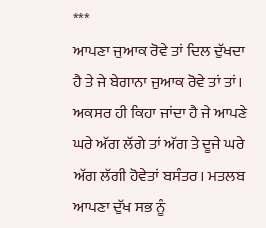***
ਆਪਣਾ ਜੁਆਕ ਰੋਵੇ ਤਾਂ ਦਿਲ ਦੁੱਖਦਾ ਹੈ ਤੇ ਜੇ ਬੇਗਾਨਾ ਜੁਆਕ ਰੋਵੇ ਤਾਂ ਤਾਂ।
ਅਕਸਰ ਹੀ ਕਿਹਾ ਜਾਂਦਾ ਹੈ ਜੇ ਆਪਣੇ ਘਰੇ ਅੱਗ ਲੱਗੇ ਤਾਂ ਅੱਗ ਤੇ ਦੂਜੇ ਘਰੇ ਅੱਗ ਲੱਗੀ ਹੋਵੇਤਾਂ ਬਸੰਤਰ। ਮਤਲਬ ਆਪਣਾ ਦੁੱਖ ਸਭ ਨੂੰ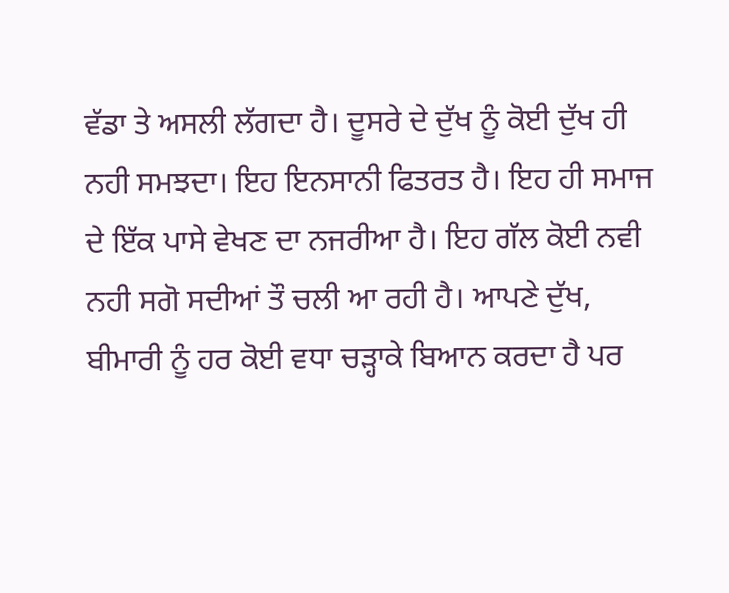ਵੱਡਾ ਤੇ ਅਸਲੀ ਲੱਗਦਾ ਹੈ। ਦੂਸਰੇ ਦੇ ਦੁੱਖ ਨੂੰ ਕੋਈ ਦੁੱਖ ਹੀ ਨਹੀ ਸਮਝਦਾ। ਇਹ ਇਨਸਾਨੀ ਫਿਤਰਤ ਹੈ। ਇਹ ਹੀ ਸਮਾਜ ਦੇ ਇੱਕ ਪਾਸੇ ਵੇਖਣ ਦਾ ਨਜਰੀਆ ਹੈ। ਇਹ ਗੱਲ ਕੋਈ ਨਵੀ ਨਹੀ ਸਗੋ ਸਦੀਆਂ ਤੌ ਚਲੀ ਆ ਰਹੀ ਹੈ। ਆਪਣੇ ਦੁੱਖ, ਬੀਮਾਰੀ ਨੂੰ ਹਰ ਕੋਈ ਵਧਾ ਚੜ੍ਹਾਕੇ ਬਿਆਨ ਕਰਦਾ ਹੈ ਪਰ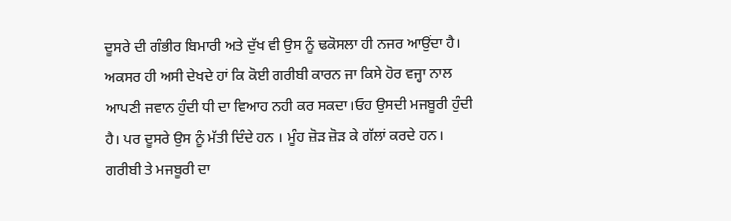ਦੂਸਰੇ ਦੀ ਗੰਭੀਰ ਬਿਮਾਰੀ ਅਤੇ ਦੁੱਖ ਵੀ ਉਸ ਨੂੰ ਢਕੋਸਲਾ ਹੀ ਨਜਰ ਆਉਂਦਾ ਹੈ।
ਅਕਸਰ ਹੀ ਅਸੀ ਦੇਖਦੇ ਹਾਂ ਕਿ ਕੋਈ ਗਰੀਬੀ ਕਾਰਨ ਜਾ ਕਿਸੇ ਹੋਰ ਵਜ੍ਹਾ ਨਾਲ ਆਪਣੀ ਜਵਾਨ ਹੁੰਦੀ ਧੀ ਦਾ ਵਿਆਹ ਨਹੀ ਕਰ ਸਕਦਾ।ਓਹ ਉਸਦੀ ਮਜਬੂਰੀ ਹੁੰਦੀ ਹੈ। ਪਰ ਦੂਸਰੇ ਉਸ ਨੂੰ ਮੱਤੀ ਦਿੰਦੇ ਹਨ । ਮੂੰਹ ਜ਼ੋੜ ਜ਼ੋੜ ਕੇ ਗੱਲਾਂ ਕਰਦੇ ਹਨ। ਗਰੀਬੀ ਤੇ ਮਜਬੂਰੀ ਦਾ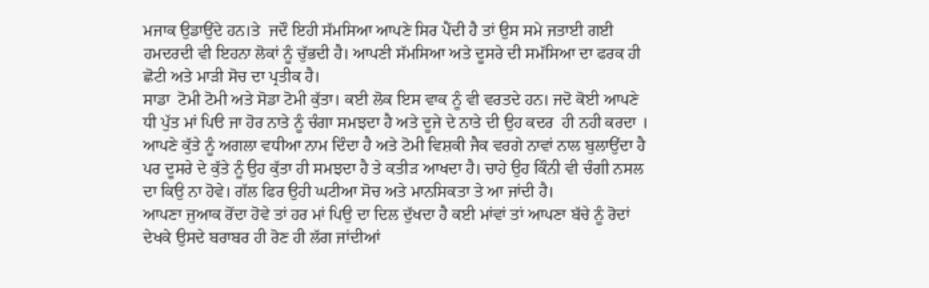ਮਜਾਕ ਉਡਾਉਂਦੇ ਹਨ।ਤੇ  ਜਦੌ ਇਹੀ ਸੱਮਸਿਆ ਆਪਣੇ ਸਿਰ ਪੈਂਦੀ ਹੈ ਤਾਂ ਉਸ ਸਮੇ ਜਤਾਈ ਗਈ ਹਮਦਰਦੀ ਵੀ ਇਹਨਾ ਲੋਕਾਂ ਨੂੰ ਚੁੱਭਦੀ ਹੈ। ਆਪਣੀ ਸੱਮਸਿਆ ਅਤੇ ਦੂਸਰੇ ਦੀ ਸਮੱਸਿਆ ਦਾ ਫਰਕ ਹੀ ਛੋਟੀ ਅਤੇ ਮਾੜੀ ਸੋਚ ਦਾ ਪ੍ਰਤੀਕ ਹੈ।
ਸਾਡਾ  ਟੋਮੀ ਟੋਮੀ ਅਤੇ ਸੋਡਾ ਟੋਮੀ ਕੁੱਤਾ। ਕਈ ਲੋਕ ਇਸ ਵਾਕ ਨੂੰ ਵੀ ਵਰਤਦੇ ਹਨ। ਜਦੋ ਕੋਈ ਆਪਣੇ ਧੀ ਪੁੱਤ ਮਾਂ ਪਿੳ ਜਾ ਹੋਰ ਨਾਤੇ ਨੂੰ ਚੰਗਾ ਸਮਝਦਾ ਹੈ ਅਤੇ ਦੂਜੇ ਦੇ ਨਾਤੇ ਦੀ ਉਹ ਕਦਰ  ਹੀ ਨਹੀ ਕਰਦਾ । ਆਪਣੇ ਕੁੱਤੇ ਨੂੰ ਅਗਲਾ ਵਧੀਆ ਨਾਮ ਦਿੰਦਾ ਹੈ ਅਤੇ ਟੋਮੀ ਵਿਸ਼ਕੀ ਜੈਕ ਵਰਗੇ ਨਾਵਾਂ ਨਾਲ ਬੁਲਾਉਂਦਾ ਹੈ ਪਰ ਦੂਸਰੇ ਦੇ ਕੁੱਤੇ ਨੂੰ ਉਹ ਕੁੱਤਾ ਹੀ ਸਮਝਦਾ ਹੈ ਤੇ ਕਤੀੜ ਆਖਦਾ ਹੈ। ਚਾਹੇ ਉਹ ਕਿੰਨੀ ਵੀ ਚੰਗੀ ਨਸਲ ਦਾ ਕਿਉ ਨਾ ਹੋਵੇ। ਗੱਲ ਫਿਰ ਉਹੀ ਘਟੀਆ ਸੋਚ ਅਤੇ ਮਾਨਸਿਕਤਾ ਤੇ ਆ ਜਾਂਦੀ ਹੈ।
ਆਪਣਾ ਜੁਆਕ ਰੋਂਦਾ ਹੋਵੇ ਤਾਂ ਹਰ ਮਾਂ ਪਿਉ ਦਾ ਦਿਲ ਦੁੱਖਦਾ ਹੈ ਕਈ ਮਾਂਵਾਂ ਤਾਂ ਆਪਣਾ ਬੱਚੇ ਨੂੰ ਰੋਦਾਂ ਦੇਖਕੇ ਉਸਦੇ ਬਰਾਬਰ ਹੀ ਰੋਣ ਹੀ ਲੱਗ ਜਾਂਦੀਆਂ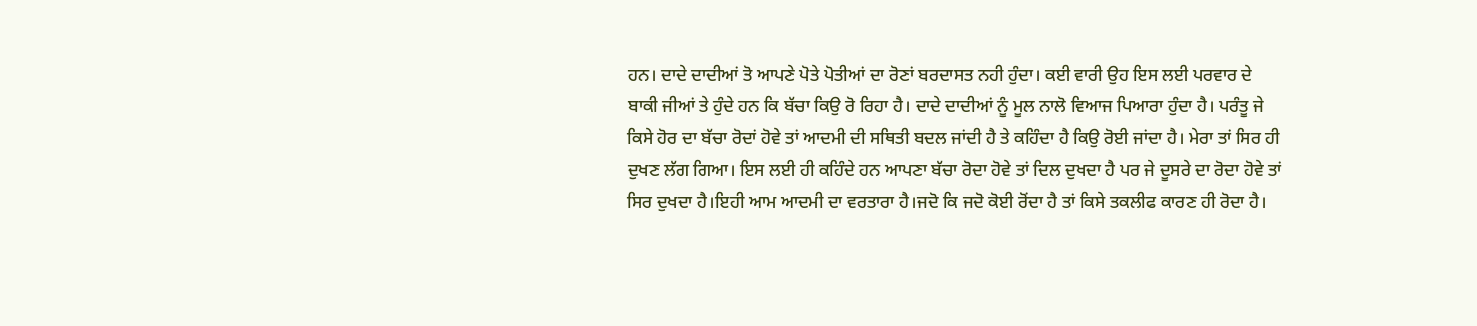ਹਨ। ਦਾਦੇ ਦਾਦੀਆਂ ਤੋ ਆਪਣੇ ਪੋਤੇ ਪੋਤੀਆਂ ਦਾ ਰੋਣਾਂ ਬਰਦਾਸਤ ਨਹੀ ਹੁੰਦਾ। ਕਈ ਵਾਰੀ ਉਹ ਇਸ ਲਈ ਪਰਵਾਰ ਦੇ ਬਾਕੀ ਜੀਆਂ ਤੇ ਹੁੰਦੇ ਹਨ ਕਿ ਬੱਚਾ ਕਿਉ ਰੋ ਰਿਹਾ ਹੈ। ਦਾਦੇ ਦਾਦੀਆਂ ਨੂੰ ਮੂਲ ਨਾਲੋ ਵਿਆਜ ਪਿਆਰਾ ਹੁੰਦਾ ਹੈ। ਪਰੰਤੂ ਜੇ ਕਿਸੇ ਹੋਰ ਦਾ ਬੱਚਾ ਰੋਦਾਂ ਹੋਵੇ ਤਾਂ ਆਦਮੀ ਦੀ ਸਥਿਤੀ ਬਦਲ ਜਾਂਦੀ ਹੈ ਤੇ ਕਹਿੰਦਾ ਹੈ ਕਿਉ ਰੋਈ ਜਾਂਦਾ ਹੈ। ਮੇਰਾ ਤਾਂ ਸਿਰ ਹੀ ਦੁਖਣ ਲੱਗ ਗਿਆ। ਇਸ ਲਈ ਹੀ ਕਹਿੰਦੇ ਹਨ ਆਪਣਾ ਬੱਚਾ ਰੋਦਾ ਹੋਵੇ ਤਾਂ ਦਿਲ ਦੁਖਦਾ ਹੈ ਪਰ ਜੇ ਦੂਸਰੇ ਦਾ ਰੋਦਾ ਹੋਵੇ ਤਾਂ ਸਿਰ ਦੁਖਦਾ ਹੈ।ਇਹੀ ਆਮ ਆਦਮੀ ਦਾ ਵਰਤਾਰਾ ਹੈ।ਜਦੋ ਕਿ ਜਦੋ ਕੋਈ ਰੋਂਦਾ ਹੈ ਤਾਂ ਕਿਸੇ ਤਕਲੀਫ ਕਾਰਣ ਹੀ ਰੋਦਾ ਹੈ।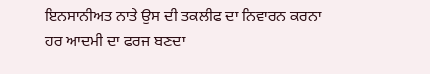ਇਨਸਾਨੀਅਤ ਨਾਤੇ ਉਸ ਦੀ ਤਕਲੀਫ ਦਾ ਨਿਵਾਰਨ ਕਰਨਾ ਹਰ ਆਦਮੀ ਦਾ ਫਰਜ ਬਣਦਾ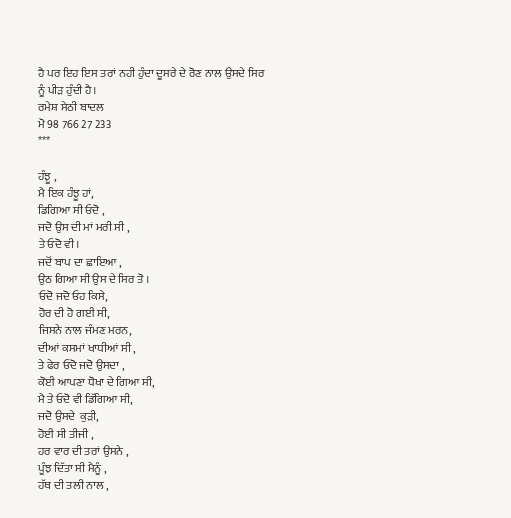ਹੈ ਪਰ ਇਹ ਇਸ ਤਰਾਂ ਨਹੀ ਹੁੰਦਾ ਦੂਸਰੇ ਦੇ ਰੋਣ ਨਾਲ ਉਸਦੇ ਸਿਰ ਨੂੰ ਪੀੜ ਹੁੰਦੀ ਹੈ।
ਰਮੇਸ਼ ਸੇਠੀ ਬਾਦਲ
ਮੋ 98 766 27 233
***

ਹੰਝੂ ,
ਮੈ ਇਕ ਹੰਝੂ ਹਾਂ,
ਡਿਗਿਆ ਸੀ ਓਦੋ ,
ਜਦੋ ਉਸ ਦੀ ਮਾਂ ਮਰੀ ਸੀ ,
ਤੇ ਓਦੋ ਵੀ।
ਜਦੋਂ ਬਾਪ ਦਾ ਛਾਇਆ ,
ਉਠ ਗਿਆ ਸੀ ਉਸ ਦੇ ਸਿਰ ਤੋ ।
ਓਦੋ ਜਦੋ ਓਹ ਕਿਸੇ,
ਹੋਰ ਦੀ ਹੋ ਗਈ ਸੀ,
ਜਿਸਨੇ ਨਾਲ ਜੰਮਣ ਮਰਨ,
ਦੀਆਂ ਕਸਮਾਂ ਖਾਧੀਆਂ ਸੀ ,
ਤੇ ਫੇਰ ਓਦੋ ਜਦੋ ਉਸਦਾ ,
ਕੋਈ ਆਪਣਾ ਧੋਖਾ ਦੇ ਗਿਆ ਸੀ,
ਮੈ ਤੇ ਓਦੋ ਵੀ ਡਿੱਗਿਆ ਸੀ,
ਜਦੋ ਉਸਦੇ  ਕੁੜੀ,
ਹੋਈ ਸੀ ਤੀਜੀ ,
ਹਰ ਵਾਰ ਦੀ ਤਰਾਂ ਉਸਨੇ ,
ਪੂੰਝ ਦਿੱਤਾ ਸੀ ਮੈਨੂੰ ,
ਹੱਥ ਦੀ ਤਲੀ ਨਾਲ ,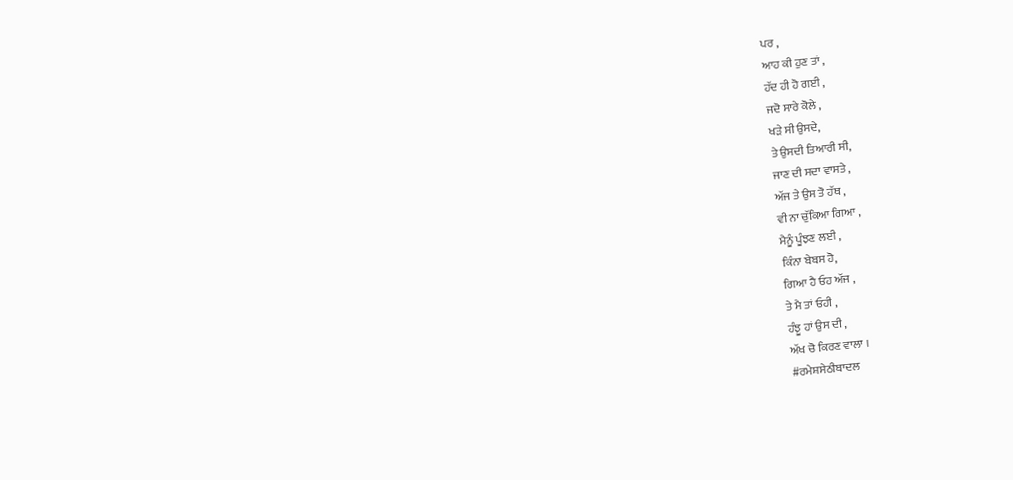ਪਰ ,
ਆਹ ਕੀ ਹੁਣ ਤਾਂ ,
ਹੱਦ ਹੀ ਹੋ ਗਈ ,
ਜਦੋ ਸਾਰੇ ਕੋਲੇ ,
ਖੜੇ ਸੀ ਉਸਦੇ,
ਤੇ ਉਸਦੀ ਤਿਆਰੀ ਸੀ,
ਜਾਣ ਦੀ ਸਦਾ ਵਾਸਤੇ ,
ਅੱਜ ਤੇ ਉਸ ਤੋ ਹੱਥ ,
ਵੀ ਨਾ ਚੁੱਕਿਆ ਗਿਆ ,
ਮੈਨੂੰ ਪੂੰਝਣ ਲਈ ,
ਕਿੰਨਾ ਬੇਬਸ ਹੋ,
ਗਿਆ ਹੈ ਓਹ ਅੱਜ ,
ਤੇ ਮੈ ਤਾਂ ਓਹੀ ,
ਹੰਝੂ ਹਾਂ ਉਸ ਦੀ ,
ਅੱਖ ਚੋ ਕਿਰਣ ਵਾਲਾ ।
#ਰਮੇਸ਼ਸੇਠੀਬਾਦਲ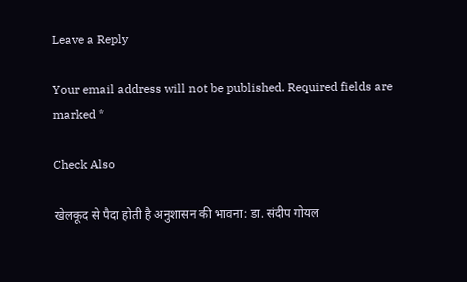Leave a Reply

Your email address will not be published. Required fields are marked *

Check Also

खेलकूद से पैदा होती है अनुशासन की भावना: डा. संदीप गोयल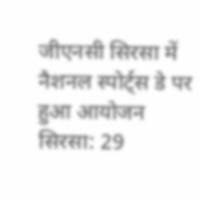जीएनसी सिरसा में नैशनल स्पोर्ट्स डे पर हुआ आयोजन सिरसा: 29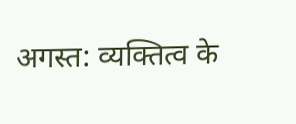अगस्त: व्यक्तित्व के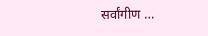सर्वांगीण …